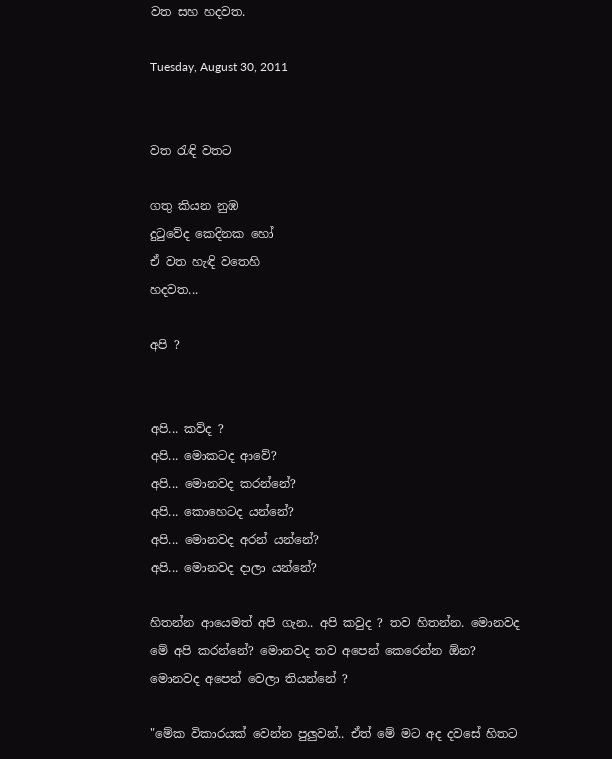වත සහ හදවත.

Tuesday, August 30, 2011


වත රැඳි වතට

ගතු කියන නුඹ
දුටුවේද කෙදිනක හෝ
ඒ වත හැඳි වතෙහි
හදවත...

අපි ?


අපි... කව්ද ?
අපි... මොකටද ආවේ?
අපි... මොනවද කරන්නේ?
අපි... කොහෙටද යන්නේ?
අපි... මොනවද අරන් යන්නේ?
අපි... මොනවද දාලා යන්නේ?

හිතන්න ආයෙමත් අපි ගැන.. අපි කවුද ? තව හිතන්න. මොනවද මේ අපි කරන්නේ? මොනවද තව අපෙන් කෙරෙන්න ඕන? මොනවද අපෙන් වෙලා තියන්නේ ?

"මේක විකාරයක් වෙන්න පුලුවන්.. ඒත් මේ මට අද දවසේ හිතට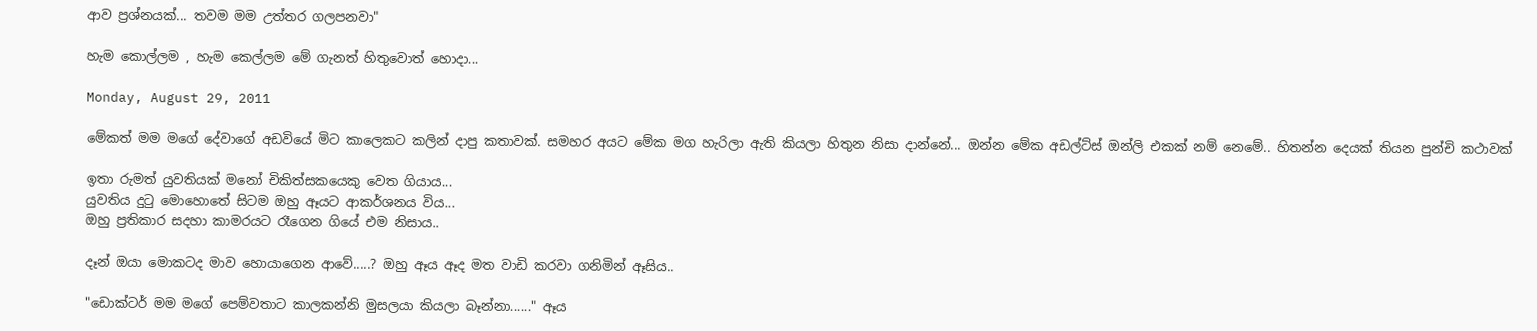ආව ප්‍රශ්නයක්... තවම මම උත්තර ගලපනවා"

හැම කොල්ලම , හැම කෙල්ලම මේ ගැනත් හිතුවොත් හොදා...

Monday, August 29, 2011

මේකත් මම මගේ දේවාගේ අඩවියේ මිට කාලෙකට කලින් දාපු කතාවක්. සමහර අයට මේක මග හැරිලා ඇති කියලා හිතුන නිසා දාන්නේ... ඔන්න මේක අඩල්ට්ස් ඔන්ලි එකක් නම් නෙමේ.. හිතන්න දෙයක් තියන පුන්චි කථාවක්

ඉතා රුමත් යුවතියක් මනෝ චිකිත්සකයෙකු වෙත ගියාය...
යුවතිය දුටු මොහොතේ සිටම ඔහු ඈයට ආකර්ශනය විය...
ඔහු ප්‍රතිකාර සදහා කාමරයට රෑගෙන ගියේ එම නිසාය..

දෑන් ඔයා මොකටද මාව හොයාගෙන ආවේ.....? ඔහු ඈය ඈද මත වාඩි කරවා ගනිමින් ඈසිය..

"ඩොක්ටර් මම මගේ පෙම්වතාට කාලකන්නි මුසලයා කියලා බෑන්නා......" ඈය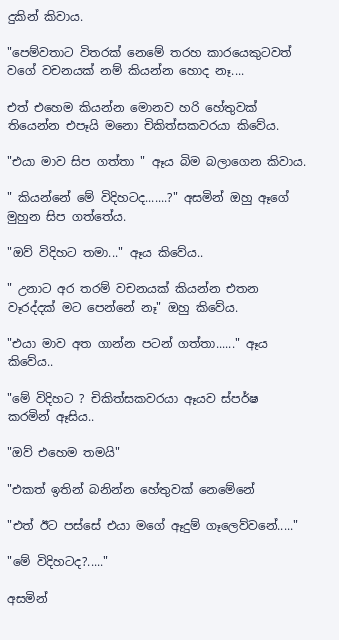දුකින් කිවාය.

"පෙම්වතාට විතරක් නෙමේ තරහ කාරයෙකුටවත් වගේ වචනයක් නම් කියන්න හොද නෑ....

එත් එහෙම කියන්න මොනව හරි හේතුවක් තියෙන්න එපෑයි මනො චිකිත්සකවරයා කිවේය.

"එයා මාව සිප ගත්තා " ඈය බිම බලාගෙන කිවාය.

" කියන්නේ මේ විදිහටද.......?" අසමින් ඔහු ඈගේ මුහුන සිප ගත්තේය.

"ඔව් විදිහට තමා..." ඈය කිවේය..

" උනාට අර තරම් වචනයක් කියන්න එතන වෑරද්දක් මට පෙන්නේ නෑ" ඔහු කිවේය.

"එයා මාව අත ගාන්න පටන් ගත්තා......" ඈය කිවේය..

"මේ විදිහට ? චිකිත්සකවරයා ඈයව ස්පර්ෂ කරමින් ඈසිය..

"ඔව් එහෙම තමයි"

"එකත් ඉතින් බනින්න හේතුවක් නෙමේනේ

"එත් ඊට පස්සේ එයා මගේ ඈදුම් ගෑලෙව්වනේ....."

"මේ විදිහටද?....."

අසමින්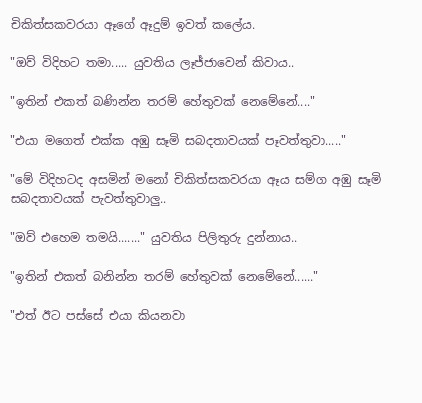චිකිත්සකවරයා ඈගේ ඈදුම් ඉවත් කලේය.

"ඔව් විදිහට තමා..... යුවතිය ලෑජ්ජාවෙන් කිවාය..

"ඉතින් එකත් බණින්න තරම් හේතුවක් නෙමේනේ...."

"එයා මගෙත් එක්ක අඹු සෑමි සබදතාවයක් පෑවත්තුවා....."

"මේ විදිහටද අසමින් මනෝ චිකිත්සකවරයා ඈය සම්ග අඹු සෑමි සබදතාවයක් පැවත්තුවාලු..

"ඔව් එහෙම තමයි......." යුවතිය පිලිතුරු දුන්නාය..

"ඉතින් එකත් බනින්න තරම් හේතුවක් නෙමේනේ......"

"එත් ඊට පස්සේ එයා කියනවා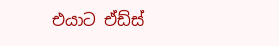එයාට ඒඩ්ස්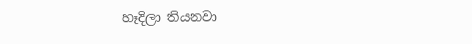හෑදිලා තියනවා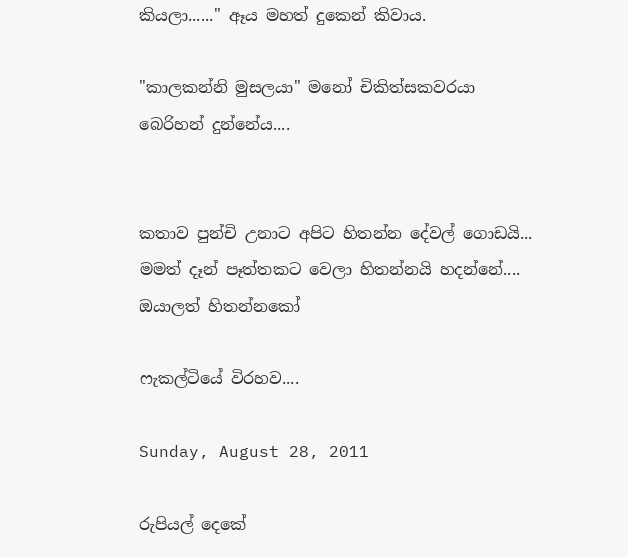කියලා......" ඈය මහත් දුකෙන් කිවාය.

"කාලකන්නි මුසලයා" මනෝ චිකිත්සකවරයා බෙරිහන් දුන්නේය....


කතාව පුන්චි උනාට අපිට හිතන්න දේවල් ගොඩයි... මමත් දෑන් පෑත්තකට වෙලා හිතන්නයි හදන්නේ.... ඔයාලත් හිතන්නකෝ

ෆැකල්ටියේ විරහව....

Sunday, August 28, 2011

රුපියල් දෙකේ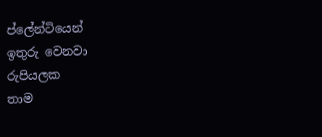ප්ලේන්ටියෙන්
ඉතුරු වෙනවා
රුපියලක
තාම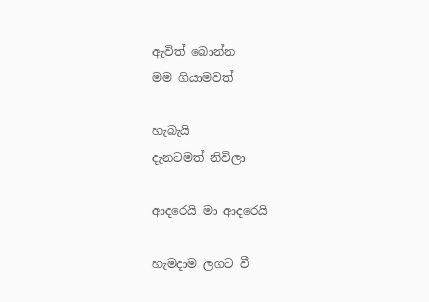ඇවිත් බොන්න
මම ගියාමවත්

හැබැයි
දැනටමත් නිවිලා

ආදරෙයි මා ආදරෙයි

හැමදාම ලගට වී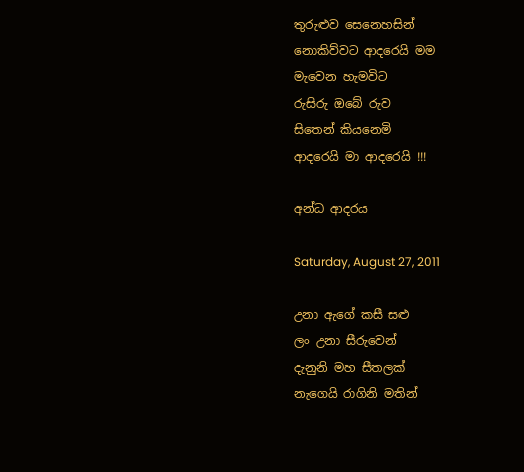තුරුළුව සෙනෙහසින්
නොකිව්වට ආදරෙයි මම
මැවෙන හැමවිට
රුසිරු ඔබේ රුව
සිතෙන් කියනෙමි
ආදරෙයි මා ආදරෙයි !!!

අන්ධ ආදරය

Saturday, August 27, 2011

උනා ඇගේ කසී සළු
ලං උනා සීරුවෙන්
දැනුනි මහ සීතලක්
නැගෙයි රාගිනි මතින්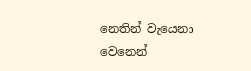නෙතින් වැයෙනා වෙනෙන්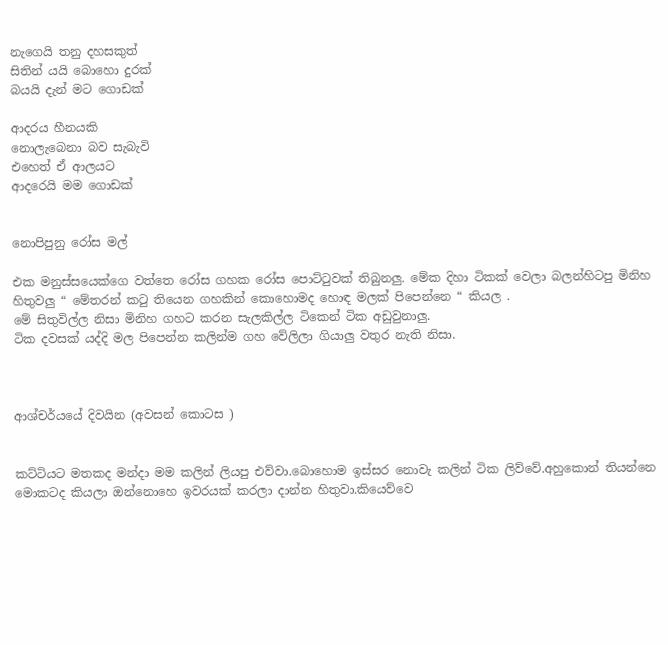නැගෙයි තනු දහසකුත්
සිතින් යයි බොහො දුරක්
බයයි දැන් මට ගොඩක්

ආදරය හීනයකි
නොලැබෙනා බව සැබැවි
එහෙත් ඒ ආලයට
ආදරෙයි මම ගොඩක්


නොපිපුනු රෝස මල්

එක මනුස්සයෙක්ගෙ වත්තෙ රෝස ගහක රෝස පොට්ටුවක් තිබුනලු. මේක දිහා ටිකක් වෙලා බලන්හිටපු මිනිහ හිතුවලු “ මේතරන් කටු තියෙන ගහකින් කොහොමද හොඳ මලක් පිපෙන්නෙ “ කියල .
මේ සිතුවිල්ල නිසා මිනිහ ගහට කරන සැලකිල්ල ටිකෙන් ටික අඩුවුනාලු.
ටික දවසක් යද්දි මල පිපෙන්න කලින්ම ගහ වේලිලා ගියාලු වතුර නැති නිසා.



ආශ්චර්යයේ දිවයින (අවසන් කොටස )


කට්ටියට මතකද මන්දා මම කලින් ලියපු එව්වා.බොහොම ඉස්සර නොවැ කලින් ටික ලිව්වේ.අහුකොන් තියන්නෙ මොකටද කියලා ඔන්නොහෙ ඉවරයක් කරලා දාන්න හිතුවා.කියෙව්වෙ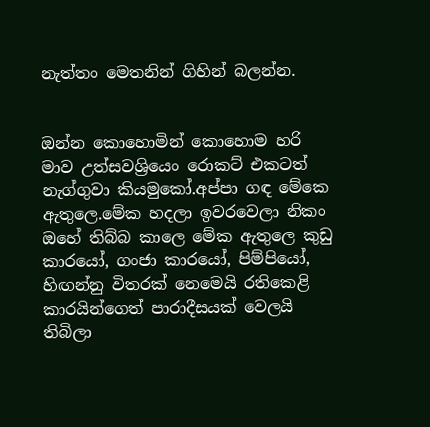නැත්තං මෙතනින් ගිහින් බලන්න.


ඔන්න කොහොමින් කොහොම හරි මාව උත්සවශ්‍රියෙං රොකට් එකටත් නැග්ගුවා කියමුකෝ.අප්පා ගඳ මේකෙ ඇතුලෙ.මේක හදලා ඉවරවෙලා නිකං ඔහේ තිබ්බ කාලෙ මේක ඇතුලෙ කුඩු කාරයෝ, ගංජා කාරයෝ, පිම්පියෝ, හිඟන්නු විතරක් නෙමෙයි රතිකෙළි කාරයින්ගෙත් පාරාදීසයක් වෙලයි තිබිලා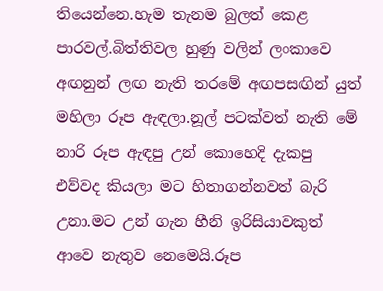තියෙන්නෙ.හැම තැනම බුලත් කෙළ පාරවල්.බිත්තිවල හුණු වලින් ලංකාවෙ අඟනුන් ලඟ නැති තරමේ අඟපසඟින් යුත් මහිලා රූප ඇඳලා.නූල් පටක්වත් නැති මේ නාරි රූප ඇඳපු උන් කොහෙදි දැකපු එව්වද කියලා මට හිතාගන්නවත් බැරි උනා.මට උන් ගැන හීනි ඉරිසියාවකුත් ආවෙ නැතුව නෙමෙයි.රූප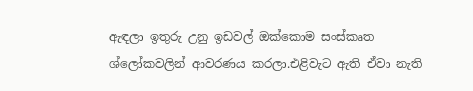ඇඳලා ඉතුරු උනු ඉඩවල් ඔක්කොම සංස්කෘත ශ්ලෝකවලින් ආවරණය කරලා.එළිවැට ඇති ඒවා නැති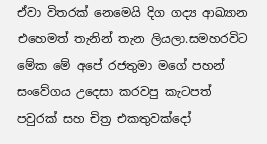ඒවා විතරක් නෙමෙයි දිග ගද්‍ය ආඛ්‍යාන එහෙමත් තැනින් තැන ලියලා.සමහරවිට මේක මේ අපේ රජතුමා මගේ පහන් සංවේගය උදෙසා කරවපු කැටපත් පවුරක් සහ චිත්‍ර එකතුවක්දෝ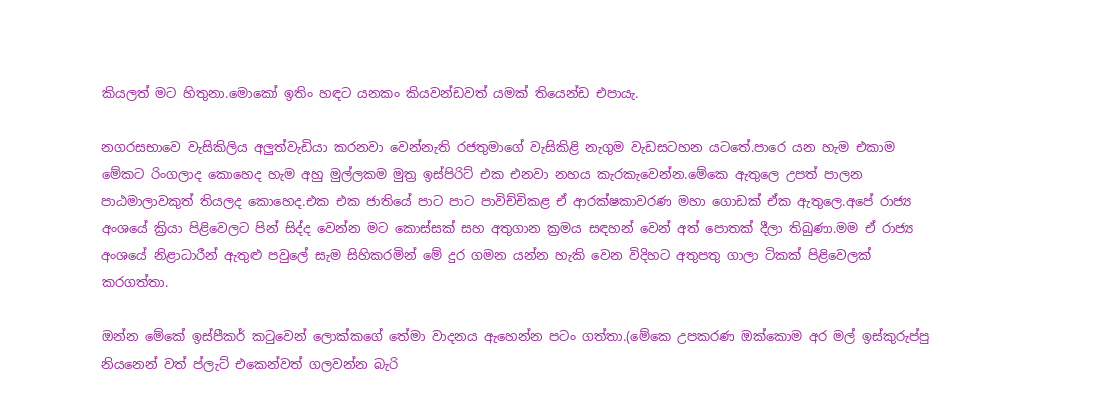කියලත් මට හිතුනා.මොකෝ ඉතිං හඳට යනකං කියවන්ඩවත් යමක් තියෙන්ඩ එපායැ.

නගරසභාවෙ වැසිකිලිය අලුත්වැඩියා කරනවා වෙන්නැති රජතුමාගේ වැසිකිළි නැගුම වැඩසටහන යටතේ.පාරෙ යන හැම එකාම මේකට රිංගලාද කොහෙද හැම අහු මුල්ලකම මුත්‍ර ඉස්පිරිට් එක එනවා නහය කැරකැවෙන්න.මේකෙ ඇතුලෙ උපත් පාලන පාඨමාලාවකුත් තියලද කොහෙද.එක එක ජාතියේ පාට පාට පාවිච්චිකළ ඒ ආරක්ෂකාවරණ මහා ගොඩක් ඒක ඇතුලෙ.අපේ රාජ්‍ය අංශයේ ක්‍රියා පිළිවෙලට පින් සිද්ද වෙන්න මට කොස්සක් සහ අතුගාන ක්‍රමය සඳහන් වෙන් අත් පොතක් දීලා තිබුණා.මම ඒ රාජ්‍ය අංශයේ නිළාධාරීන් ඇතුළු පවුලේ සැම සිහිකරමින් මේ දුර ගමන යන්න හැකි වෙන විදිහට අතුපතු ගාලා ටිකක් පිළිවෙලක් කරගත්තා.

ඔන්න මේකේ ඉස්පීකර් කටුවෙන් ලොක්කගේ තේමා වාදනය ඇහෙන්න පටං ගත්තා.(මේකෙ උපකරණ ඔක්කොම අර මල් ඉස්කුරුප්පු නියනෙන් වත් ප්ලැට් එකෙන්වත් ගලවන්න බැරි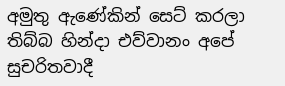අමුතු ඇණේකින් සෙට් කරලා තිබ්බ හින්දා එව්වානං අපේ සුචරිතවාදී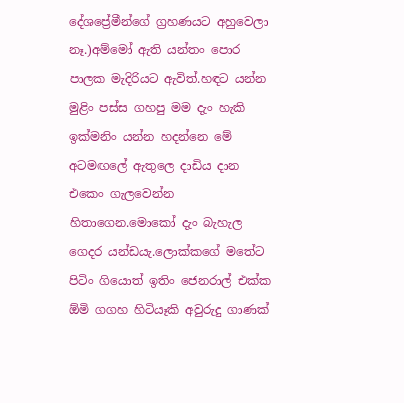දේශප්‍රේමීන්ගේ ග්‍රහණයට අහුවෙලා නෑ.)අම්මෝ ඇති යන්තං පොර පාලක මැදිරියට ඇවිත්.හඳට යන්න මුළිං පස්ස ගහපු මම දැං හැකි ඉක්මනිං යන්න හදන්නෙ මේ අටමඟලේ ඇතුලෙ දාඩිය දාන එකෙං ගැලවෙන්න හිතාගෙන.මොකෝ දැං බැහැල ගෙදර යන්ඩයැ.ලොක්කගේ මතේට පිටිං ගියොත් ඉතිං ජෙනරාල් එක්ක ඕමි ගගහ හිටියෑකි අවුරුදු ගාණක්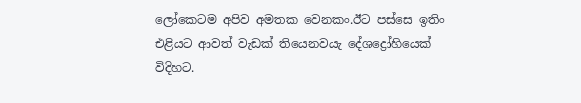ලෝකෙටම අපිව අමතක වෙනකං.ඊට පස්සෙ ඉතිං එළියට ආවත් වැඩක් තියෙනවයැ දේශද්‍රෝහියෙක් විදිහට.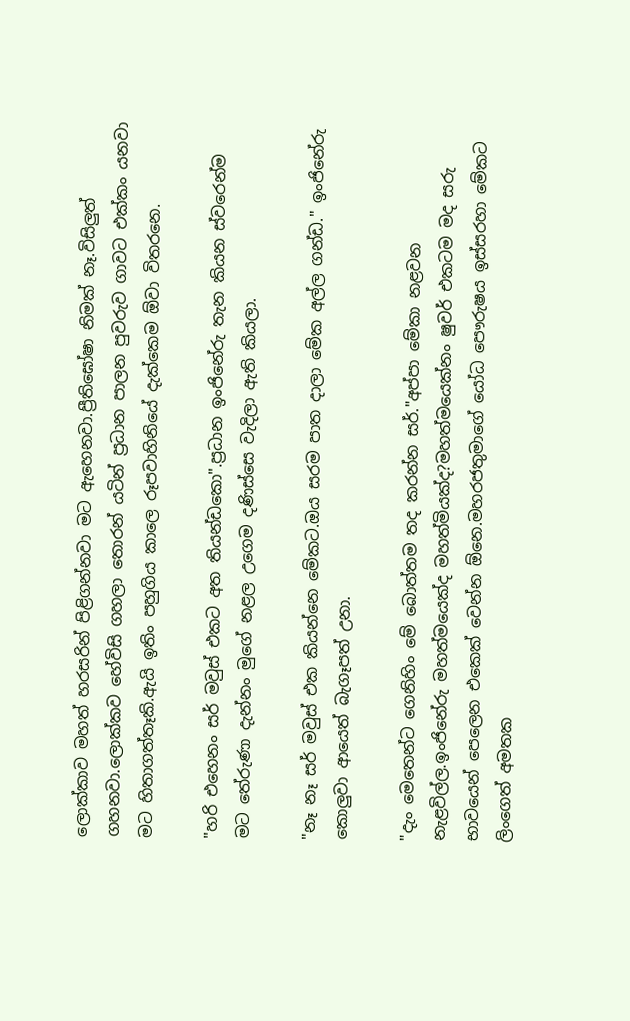ලොක්කාව මහත් හරසරින් පිළිගන්නවා මට ඇහෙනවා.ප්‍රීතිඝෝෂා නිමක් නෑ.විසිලුත් ගහනවා.ලොක්කව හේවිසි ගහලා තොරන් යටින් ප්‍රධාන පාලන පුවරුව ගාවට එක්කං යනවා මට හිතාගත්තෑකි.ඇයි ඉතිං පහුගිය කාලෙ රූපවාහිනියේ දැක්කෙම ඕවා විතරනෙ.

"හරි එහෙනං සර් මවුස් එකට අත තියන්ඩකො".ප්‍රධාන ඉංජිනේරු තැන කියන ස්වරෙන්ම මට තේරුණා දැන්නං මුගේ නළල උගෙම දණිස්සෙ වැදිලා ඇති කියලා.

"නෑ නෑ සර් මවුස් එක කියන්නෙ මේකට.ඔය සරම පාත දාලා මේක අල්ල ගන්ඩ." ඉංජිනේරු කොලුවා ආයෙත් බැගෑපත් උනා.

"දැං මෙතෙන්ට ගෙනිහිං මේ බොත්තම තද කරන්න සර්."අප්පා මේකා නළවන නැළවිල්ල.ඉංජිනේරු මහත්මයෙක්ද මහත්මියක්ද?මහත්මයෙක්නං ෂුවර් එකටම මද සරු භාවයෙන් පෙලෙන එකෙක් වෙන්න ඕනෙ.මහරජතුමාගේ යෝධ පෞරුෂ‍ය ඉස්සරහා මේකට ලිංගෙත් අමතක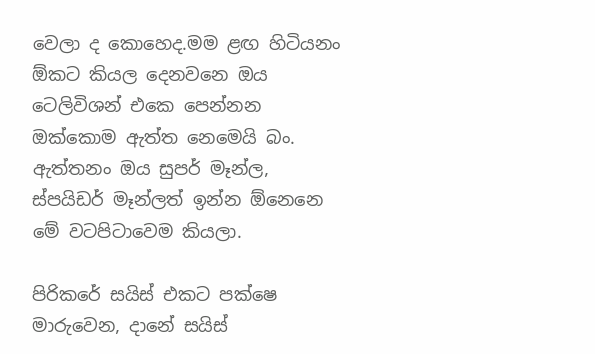වෙලා ද කොහෙද.මම ළඟ හිටියනං ඕකට කියල දෙනවනෙ ඔය ටෙලිවිශන් එකෙ පෙන්නන ඔක්කොම ඇත්ත නෙමෙයි බං. ඇත්තනං ඔය සුපර් මෑන්ල, ස්පයිඩර් මෑන්ලත් ඉන්න ඕනෙනෙ මේ වටපිටාවෙම කියලා.

පිරිකරේ සයිස් එකට පක්ෂෙ මාරුවෙන, දානේ සයිස්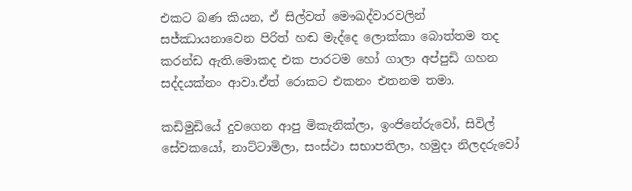එකට බණ කියන, ඒ සිල්වත් මෞඛද්වාරවලින් සජ්ඣායනාවෙන පිරිත් හඬ මැද්දෙ ලොක්කා බොත්තම තද කරන්ඩ ඇති.මොකද එක පාරටම හෝ ගාලා අප්පුඩි ගහන සද්දයක්නං ආවා.ඒත් රොකට එකනං එතනම තමා.

කඩිමුඩියේ දුවගෙන ආපු මිකැනික්ලා, ඉංජිනේරුවෝ, සිවිල් සේවකයෝ, නාට්ටාමිලා, සංස්ථා සභාපතිලා, හමුදා නිලදරුවෝ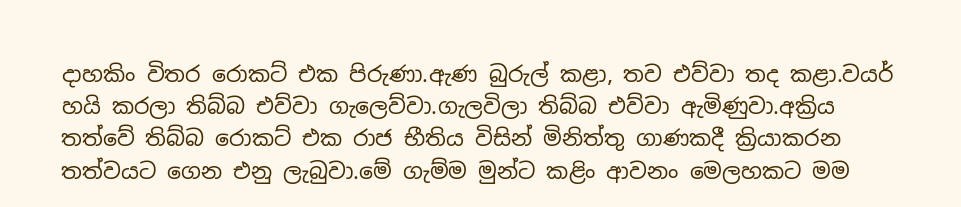දාහකිං විතර රොකට් එක පිරුණා.ඇණ බුරුල් කළා, තව එව්වා තද කළා.වයර් හයි කරලා තිබ්බ එව්වා ගැලෙව්වා.ගැලවිලා තිබ්බ එව්වා ඇමිණුවා.අක්‍රිය තත්වේ තිබ්බ රොකට් එක රාජ භීතිය විසින් මිනිත්තු ගාණකදී ක්‍රියාකරන තත්වයට ගෙන එනු ලැබුවා.මේ ගැම්ම මුන්ට කළිං ආවනං මෙලහකට මම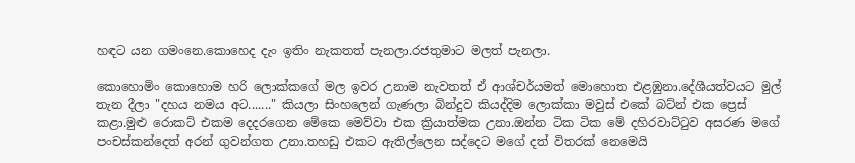හඳට යන ගමංනෙ.කොහෙද දැං ඉතිං නැකතත් පැනලා.රජතුමාට මලත් පැනලා.

කොහොමිං කොහොම හරි ලොක්කගේ මල ඉවර උනාම නැවතත් ඒ ආශ්චර්යමත් මොහොත එළඹුනා.දේශීයත්වයට මුල් තැන දීලා "දහය නමය අට......." කියලා සිංහලෙන් ගැණලා බින්දුව කියද්දිම ලොක්කා මවුස් එකේ බට්න් එක ප්‍රෙස් කළා.මුළු රොකට් එකම දෙදරගෙන මේකෙ මෙව්වා එක ක්‍රියාත්මක උනා.ඔන්න ටික ටික මේ දහිරවාට්ටුව අසරණ මගේ පංචස්කන්දෙත් අරන් ගුවන්ගත උනා.තහඩු එකට ඇතිල්ලෙන සද්දෙට මගේ දත් විතරක් නෙමෙයි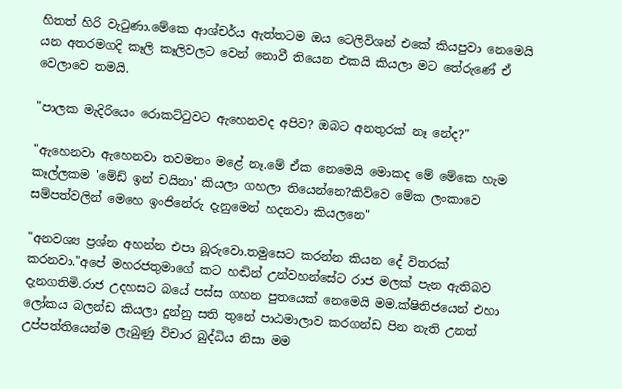හිතත් හිරි වැටුණා.මේකෙ ආශ්චර්ය ඇත්තටම ඔය ටෙලිවිශන් එකේ කියපුවා නෙමෙයි යන අතරමගදි කෑලි කෑලිවලට වෙන් නොවී තියෙන එකයි කියලා මට තේරුණේ ඒ වෙලාවෙ තමයි.

"පාලක මැදිරියෙං රොකට්ටුවට ඇහෙනවද අපිව? ඔබට අනතුරක් නෑ නේද?"

"ඇහෙනවා ඇහෙනවා තවමනං මළේ නෑ.මේ ඒක නෙමෙයි මොකද මේ මේකෙ හැම කෑල්ලකම 'මේඩ් ඉන් චයිනා' කියලා ගහලා තියෙන්නෙ?කිව්වෙ මේක ලංකාවෙ සම්පත්වලින් මෙහෙ ඉංජිනේරු දැනුමෙන් හදනවා කියලනෙ"

"අනවශ්‍ය ප්‍රශ්න අහන්න එපා බූරුවො.තමුසෙට කරන්න කියන දේ විතරක් කරනවා."අපේ මහරජතුමාගේ කට හඬින් උන්වහන්සේට රාජ මලක් පැන ඇතිබව දැනගතිමි.රාජ උදහසට බයේ පස්ස ගහන පුතයෙක් නෙමෙයි මම.ක්ෂිතිජයෙන් එහා ලෝකය බලන්ඩ කියලා දුන්නු සති තුනේ පාඨමාලාව කරගන්ඩ පින නැති උනත් උප්පත්තියෙන්ම ලැබුණු විචාර බුද්ධිය නිසා මම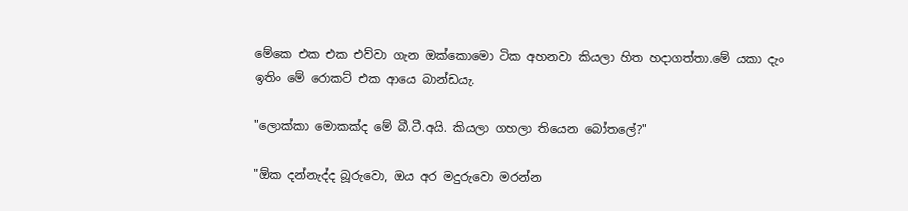මේකෙ එක එක එව්වා ගැන ඔක්කොමො ටික අහනවා කියලා හිත හදාගත්තා.මේ යකා දැං ඉතිං මේ රොකට් එක ආයෙ බාන්ඩයැ.

"ලොක්කා මොකක්ද මේ බී.ටී.අයි. කියලා ගහලා තියෙන බෝතලේ?"

"ඕක දන්නැද්ද බූරුවො, ඔය අර මදුරුවො මරන්න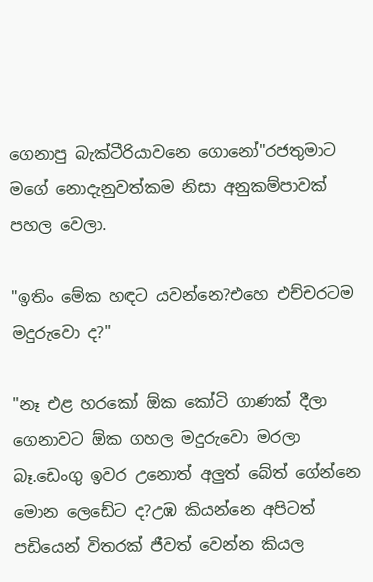ගෙනාපු බැක්ටීරියාවනෙ ගොනෝ"රජතුමාට මගේ නොදැනුවත්කම නිසා අනුකම්පාවක් පහල වෙලා.

"ඉතිං මේක හඳට යවන්නෙ?එහෙ එච්චරටම මදුරුවො ද?"

"නෑ එළ හරකෝ ඕක කෝටි ගාණක් දීලා ගෙනාවට ඕක ගහල මදුරුවො මරලා බෑ.ඩෙංගු ඉවර උනොත් අලුත් බේත් ගේන්නෙ මොන ලෙඩේට ද?උඹ කියන්නෙ අපිටත් පඩියෙන් විතරක් ජීවත් වෙන්න කියල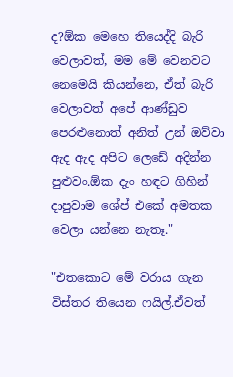ද?ඕක මෙහෙ තියෙද්දි බැරි වෙලාවත්, මම මේ වෙනවට නෙමෙයි කියන්නෙ, ඒත් බැරි වෙලාවත් අපේ ආණ්ඩුව පෙරළුනොත් අනිත් උන් ඔව්වා ඇද ඇද අපිට ලෙඩේ අදින්න පුළුවං.ඕක දැං හඳට ගිහින් දාපුවාම ශේප් එකේ අමතක වෙලා යන්නෙ නැතෑ."

"එතකොට මේ වරාය ගැන විස්තර තියෙන ෆයිල්.ඒවත්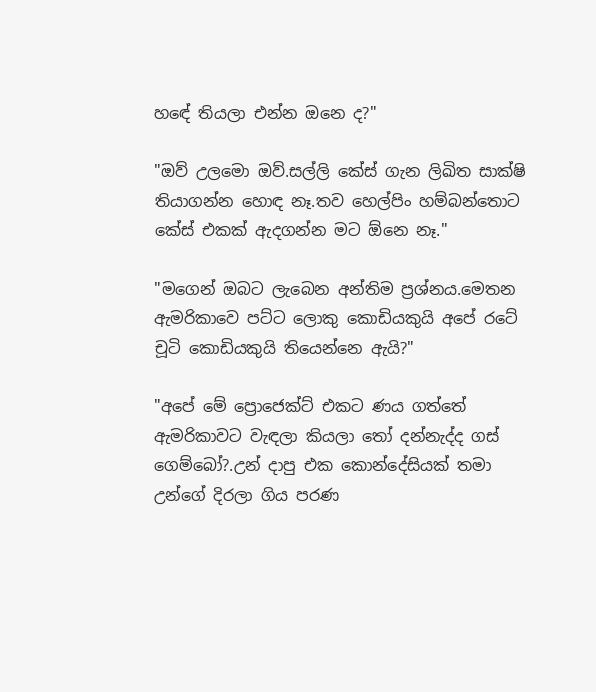හඳේ තියලා එන්න ඔනෙ ද?"

"ඔව් උලමො ඔව්.සල්ලි කේස් ගැන ලිඛිත සාක්ෂි තියාගන්න හොඳ නෑ.තව හෙල්පිං හම්බන්තොට කේස් එකක් ඇදගන්න මට ඕනෙ නෑ."

"මගෙන් ඔබට ලැබෙන අන්තිම ප්‍රශ්නය.මෙතන ඇමරිකාවෙ පට්ට ලොකු කොඩියකුයි අපේ රටේ චූටි කොඩියකුයි තියෙන්නෙ ඇයි?"

"අපේ මේ ප්‍රොජෙක්ට් එකට ණය ගත්තේ ඇමරිකාවට වැඳලා කියලා තෝ දන්නැද්ද ගස් ගෙම්බෝ?.උන් දාපු එක කොන්දේසියක් තමා උන්ගේ දිරලා ගිය පරණ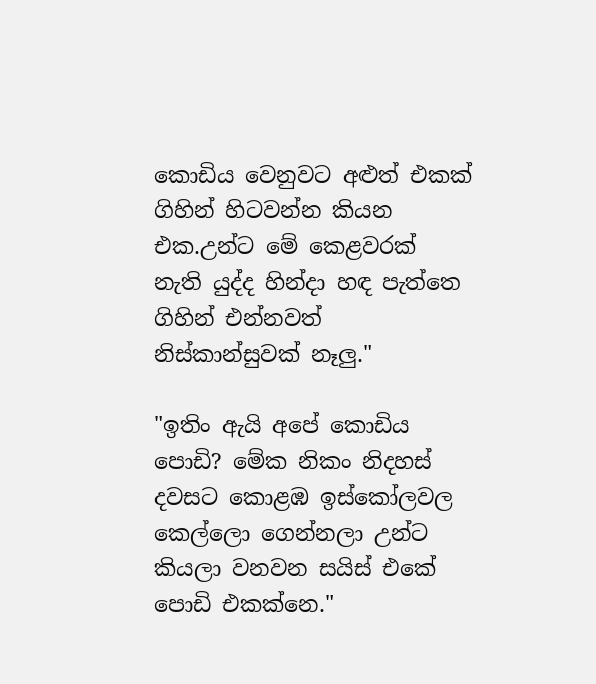කොඩිය වෙනුවට අළුත් එකක් ගිහින් හිටවන්න කියන එක.උන්ට මේ කෙළවරක් නැති යුද්ද හින්දා හඳ පැත්තෙ ගිහින් එන්නවත් නිස්කාන්සුවක් නෑලු."

"ඉතිං ඇයි අපේ කොඩිය පොඩි? මේක නිකං නිදහස් දවසට කොළඹ ඉස්කෝලවල කෙල්ලො ගෙන්නලා උන්ට කියලා වනවන සයිස් එකේ පොඩි එකක්නෙ."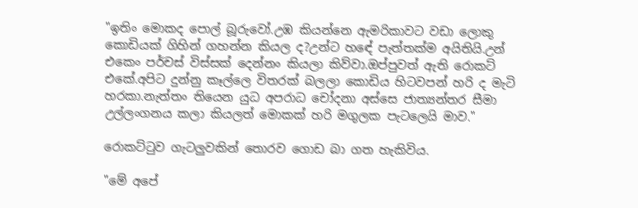"ඉතිං මොකද පොල් බූරුවෝ.උඹ කියන්නෙ ඇමරිකාවට වඩා ලොකු කොඩියක් ගිහින් ගහන්න කියල ද?උන්ට හඳේ පැත්තක්ම අයිතියි.උන් එකෙං පර්චස් විස්සක් දෙන්නං කියලා කිව්වා.ඔප්පුවත් ඇති රොකට් එකේ.අපිට දුන්නු කෑල්ලෙ විතරක් බලලා කොඩිය හිටවපන් හරි ද මැටි හරකා.නැත්තං තියෙන යුධ අපරාධ චෝදනා අස්සෙ ජාත්‍යන්තර සීමා උල්ලංගනය කලා කියලත් මොකක් හරි මගුලක පැටලෙයි මාව."

රොකට්ටුව ගැටලුවකින් තොරව ගොඩ බා ගත හැකිවිය.

"මේ අපේ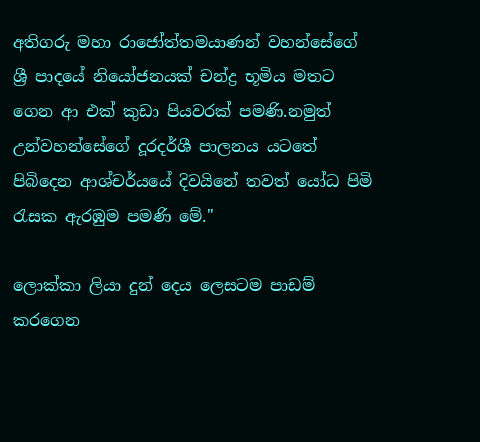අතිගරු මහා රාජෝත්තමයාණන් වහන්සේගේ ශ්‍රී පාදයේ නියෝජනයක් චන්ද්‍ර භූමිය මතට ගෙන ආ එක් කුඩා පියවරක් පමණි.නමුත් උන්වහන්සේගේ දූරදර්ශී පාලනය යටතේ පිබිදෙන ආශ්චර්යයේ දිවයිනේ තවත් යෝධ පිමි රැසක ඇරඹුම පමණි මේ."

ලොක්කා ලියා දුන් දෙය ලෙසටම පාඩම් කරගෙන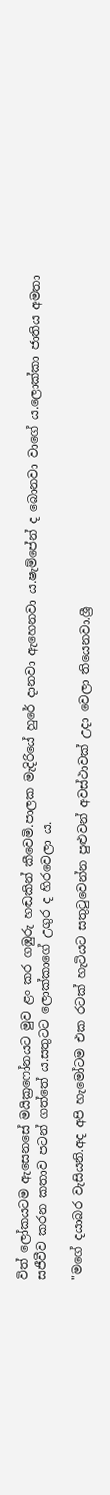විත් ලෝකයටම ඇසෙනසේ මයික්‍රෆෝනයට මුව ළං කර ගඹුරු හඬකින් කීවෙමි.පාලක මැදිරියේ හුරේ දානවා ඇහෙනවා ය.ෂැම්පේන් ද බොනවා වාගේ ය.ලොක්කා ජාතිය අමතා සජීවීව කරන කතාව පටන් ගත්තේ ය.සතුටට ලොක්කාගේ උගුර ද හිරවෙලා ‍ය.

"මගේ දයාබර වැසියනි.අද අපි හැමෝටම එක රටක් හැටියට සතුටුවෙන්න පුළුවන් අවස්ථාවක් උදා වෙලා තියෙනවා.ශ්‍රී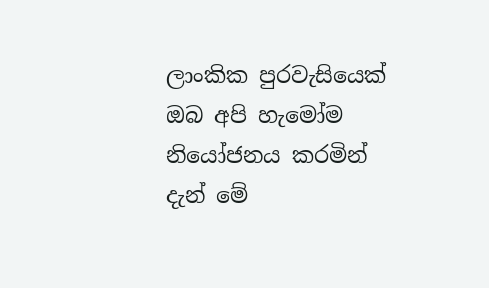ලාංකික පුරවැසියෙක් ඔබ අපි හැමෝම නියෝජනය කරමින් දැන් මේ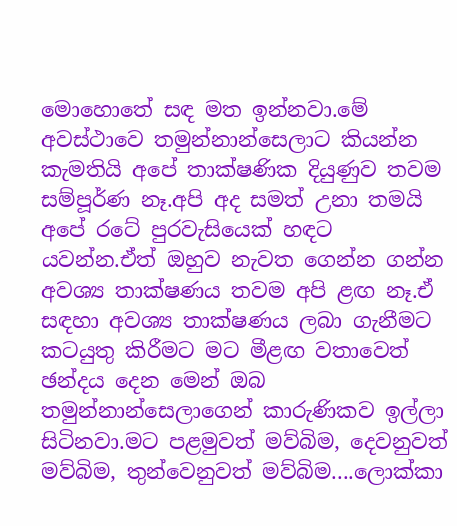මොහොතේ සඳ මත ඉන්නවා.මේ අවස්ථාවෙ තමුන්නාන්සෙලාට කියන්න කැමතියි අපේ තාක්ෂණික දියුණුව තවම සම්පූර්ණ නෑ.අපි අද සමත් උනා තමයි අපේ රටේ පුරවැසියෙක් හඳට යවන්න.ඒත් ඔහුව නැවත ගෙන්න ගන්න අවශ්‍ය තාක්ෂණය තවම අපි ළඟ නෑ.ඒ සඳහා අවශ්‍ය තාක්ෂණය ලබා ගැනීමට කටයුතු කිරීමට මට මීළඟ වතාවෙත් ඡන්දය දෙන මෙන් ඔබ තමුන්නාන්සෙලාගෙන් කාරුණිකව ඉල්ලා සිටිනවා.මට පළමුවත් මව්බිම, දෙවනුවත් මව්බිම, තුන්වෙනුවත් මව්බිම....ලොක්කා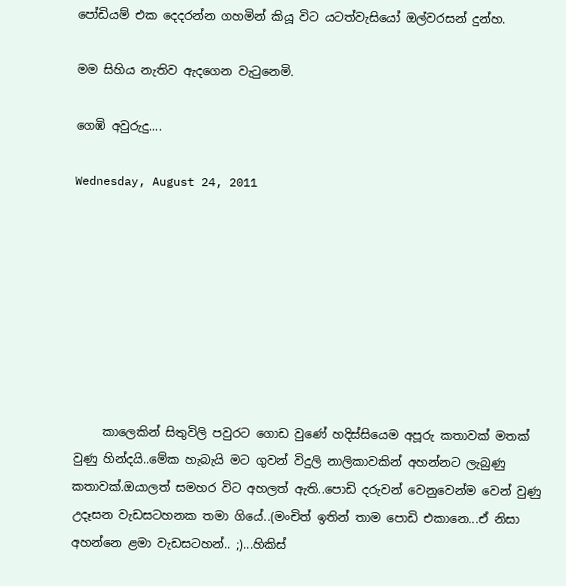පෝඩියම් එක දෙදරන්න ගහමින් කියූ විට යටත්වැසියෝ ඔල්වරසන් දුන්හ.

මම සිහිය නැතිව ඇදගෙන වැටුනෙමි.

ගෙඹි අවුරුදු....

Wednesday, August 24, 2011








     කාලෙකින් සිතුවිලි පවුරට ගොඩ වුණේ හදිස්සියෙම අපූරු කතාවක් මතක් වුණු හින්දයි..මේක හැබැයි මට ගුවන් විදුලි නාලිකාවකින් අහන්නට ලැබුණු කතාවක්.ඔයාලත් සමහර විට අහලත් ඇති..පොඩි දරුවන් වෙනුවෙන්ම වෙන් වුණු උදෑසන වැඩසටහනක තමා ගියේ..(මංචිත් ඉතින් තාම පොඩි එකානෙ...ඒ නිසා අහන්නෙ ළමා වැඩසටහන්.. ;)...හිකිස්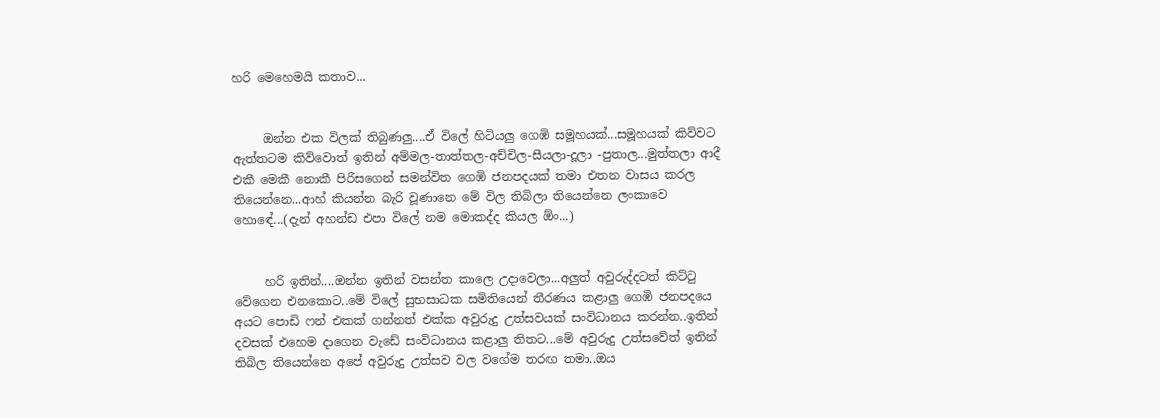හරි මෙහෙමයි කතාව...


     ඔන්න එක විලක් තිබුණලු....ඒ විලේ හිටියලු ගෙඹි සමූහයක්...සමූහයක් කිව්වට ඇත්තටම කිව්වොත් ඉතින් අම්මල-තාත්තල-අච්චිල-සීයලා-දූලා -පුතාල...මුත්තලා ආදී එකී මෙකී නොකී පිරිසගෙන් සමන්විත ගෙඹි ජනපදයක් තමා එතන වාසය කරල තියෙන්නෙ...ආහ් කියන්න බැරි වූණානෙ මේ විල තිබිලා තියෙන්නෙ ලංකාවෙ හොඳේ...(දැන් අහන්ඩ එපා විලේ නම මොකද්ද කියල ඕං...)


     හරි ඉතින්....ඔන්න ඉතින් වසන්ත කාලෙ උදාවෙලා...අලුත් අවුරුද්දටත් කිට්ටු වේගෙන එනකොට..මේ විලේ සුභසාධක සමිතියෙන් තීරණය කළාලු ගෙඹි ජනපදයෙ අයට පොඩි ෆන් එකක් ගන්නත් එක්ක අවුරුදු උත්සවයක් සංවිධානය කරන්න..ඉතින් දවසක් එහෙම දාගෙන වැඩේ සංවිධානය කළාලු තිතට...මේ අවුරුදු උත්සවේත් ඉතින් තිබිල තියෙන්නෙ අපේ අවුරුදු උත්සව වල වගේම තරඟ තමා..ඔය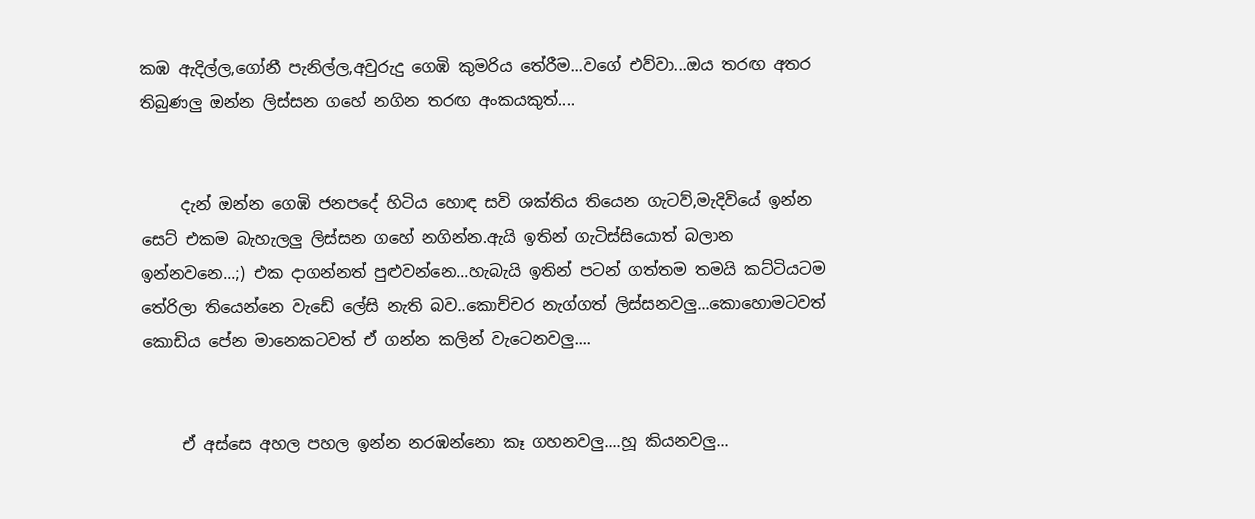කඹ ඇදිල්ල,ගෝනී පැනිල්ල,අවුරුදු ගෙඹි කුමරිය තේරීම...වගේ එව්වා...ඔය තරඟ අතර තිබුණලු ඔන්න ලිස්සන ගහේ නගින තරඟ අංකයකුත්....


     දැන් ඔන්න ගෙඹි ජනපදේ හිටිය හොඳ සවි ශක්තිය තියෙන ගැටව්,මැදිවියේ ඉන්න සෙට් එකම බැහැලලු ලිස්සන ගහේ නගින්න.ඇයි ඉතින් ගැටිස්සියොත් බලාන ඉන්නවනෙ...;) එක දාගන්නත් පුළුවන්නෙ...හැබැයි ඉතින් පටන් ගත්තම තමයි කට්ටියටම තේරිලා තියෙන්නෙ වැඩේ ලේසි නැති බව..කොච්චර නැග්ගත් ලිස්සනවලු...කොහොමටවත් කොඩිය පේන මානෙකටවත් ඒ ගන්න කලින් වැටෙනවලු....


     ඒ අස්සෙ අහල පහල ඉන්න නරඹන්නො කෑ ගහනවලු....හූ කියනවලු...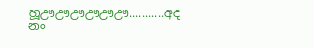හූඌඌඌඌඌඌ...........අද නං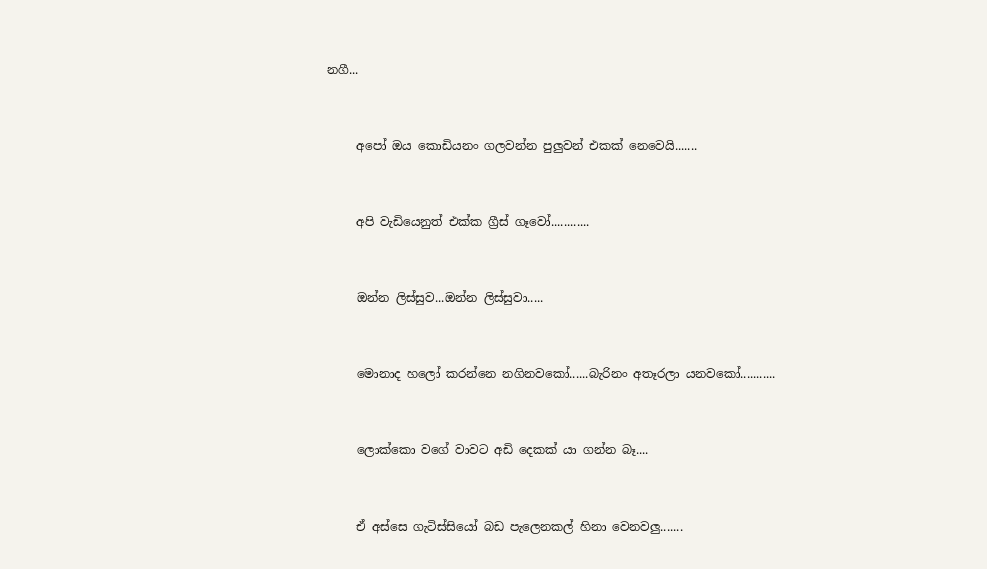නගී...


     අපෝ ඔය කොඩියනං ගලවන්න පුලුවන් එකක් නෙවෙයි.......


     අපි වැඩියෙනුත් එක්ක ග්‍රීස් ගෑවෝ............


     ඔන්න ලිස්සුව...ඔන්න ලිස්සුවා.....


     මොනාද හලෝ කරන්නෙ නගිනවකෝ......බැරිනං අතෑරලා යනවකෝ...........


     ලොක්කො වගේ වාවට අඩි දෙකක් යා ගන්න බෑ....


     ඒ අස්සෙ ගැටිස්සියෝ බඩ පැලෙනකල් හිනා වෙනවලු.......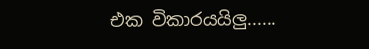එක විකාරයයිලු......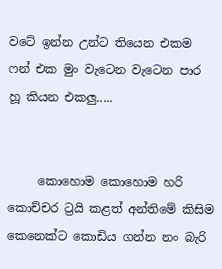වටේ ඉන්න උන්ට තියෙන එකම ෆන් එක මුං වැටෙන වැටෙන පාර හූ කියන එකලු.....


     කොහොම කොහොම හරි කොච්චර ට්‍රයි කළත් අන්තිමේ කිසිම කෙනෙක්ට කොඩිය ගන්න නං බැරි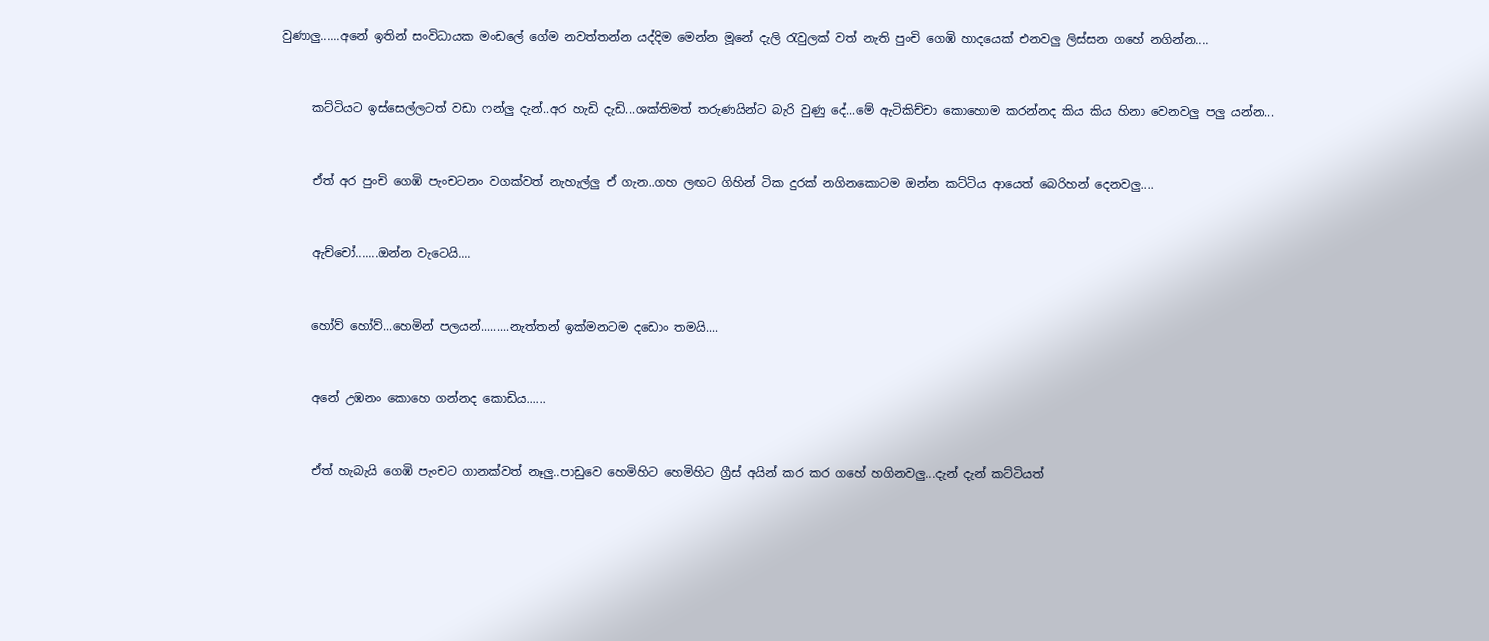වුණාලු......අනේ ඉතින් සංවිධායක මංඩලේ ගේම නවත්තන්න යද්දිම මෙන්න මූනේ දැලි රැවුලක් වත් නැති පුංචි ගෙඹි හාදයෙක් එනවලු ලිස්සන ගහේ නගින්න....


     කට්ටියට ඉස්සෙල්ලටත් වඩා ෆන්ලු දැන්..අර හැඩි දැඩි...ශක්තිමත් තරුණයින්ට බැරි වුණු දේ...මේ ඇටිකිච්චා කොහොම කරන්නද කිය කිය හිනා වෙනවලු පලු යන්න...


     ඒත් අර පුංචි ගෙඹි පැංචටනං වගක්වත් නැහැල්ලු ඒ ගැන..ගහ ලඟට ගිහින් ටික දුරක් නගිනකොටම ඔන්න කට්ටිය ආයෙත් බෙරිහන් දෙනවලු....


     ඇච්චෝ.......ඔන්න වැටෙයි....


     හෝව් හෝව්...හෙමින් පලයන්.........නැත්තන් ඉක්මනටම දඩොං තමයි....


     අනේ උඹනං කොහෙ ගන්නද කොඩිය......


     ඒත් හැබැයි ගෙඹි පැංචට ගානක්වත් නෑලු..පාඩුවෙ හෙමිහිට හෙමිහිට ග්‍රීස් අයින් කර කර ගහේ හගිනවලු...දැන් දැන් කට්ටියත්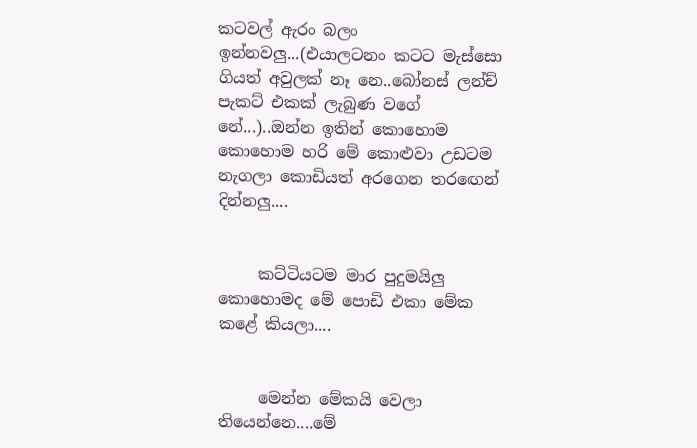කටවල් ඇරං බලං ඉන්නවලු...(එයාලටනං කටට මැස්සො ගියත් අවුලක් නෑ නෙ..බෝනස් ලන්ච් පැකට් එකක් ලැබුණ වගේ නේ...)..ඔන්න ඉතින් කොහොම කොහොම හරි මේ කොළුවා උඩටම නැගලා කොඩියත් අරගෙන තරඟෙන් දින්නලු....


     කට්ටියටම මාර පුදුමයිලු කොහොමද මේ පොඩි එකා මේක කළේ කියලා....


     මෙන්න මේකයි වෙලා තියෙන්නෙ....මේ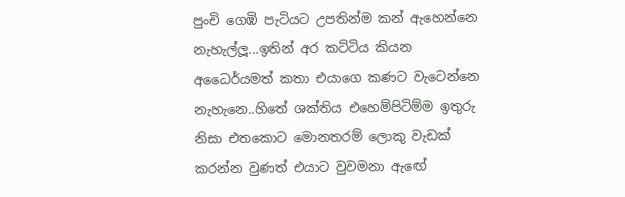පුංචි ගෙඹි පැටියට උපතින්ම කන් ඇහෙන්නෙ නැහැල්ලූ...ඉතින් අර කට්ටිය කියන අධෛර්යමත් කතා එයාගෙ කණට වැටෙන්නෙ නැහැනෙ..හිතේ ශක්තිය එහෙම්පිටිම්ම ඉතුරු නිසා එතකොට මොනතරම් ලොකු වැඩක් කරන්න වුණත් එයාට වුවමනා ඇඟේ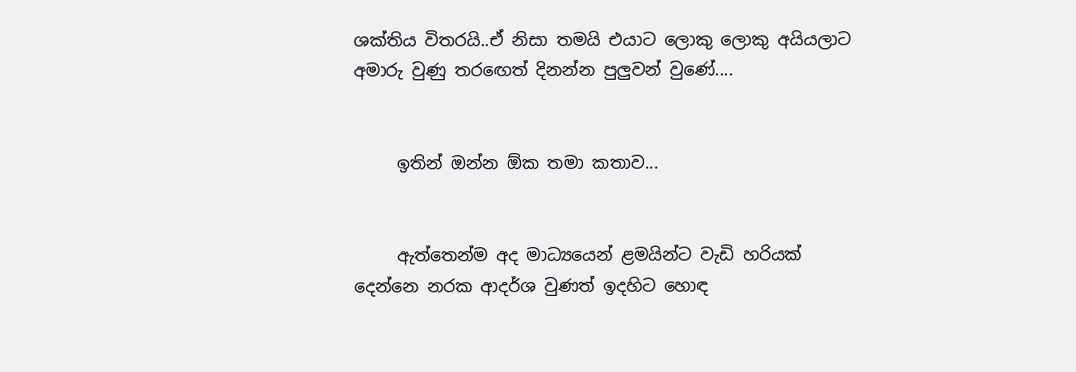ශක්තිය විතරයි..ඒ නිසා තමයි එයාට ලොකු ලොකු අයියලාට අමාරු වුණු තරඟෙත් දිනන්න පුලුවන් වුණේ....


     ඉතින් ඔන්න ඕක තමා කතාව...


     ඇත්තෙන්ම අද මාධ්‍යයෙන් ළමයින්ට වැඩි හරියක් දෙන්නෙ නරක ආදර්ශ වුණත් ඉදහිට හොඳ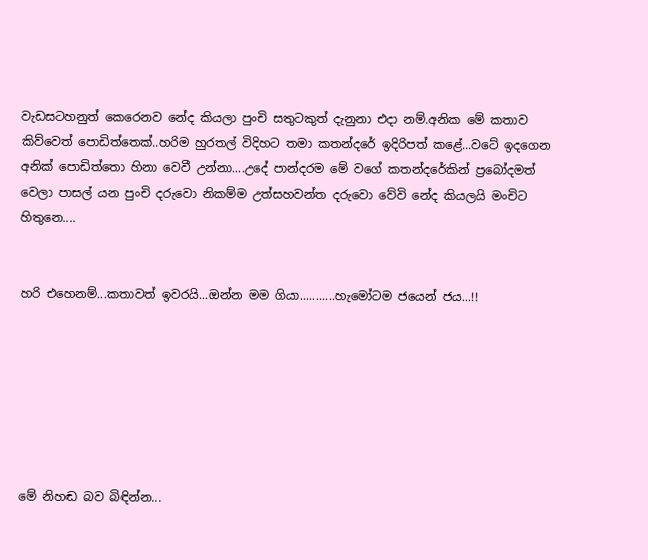වැඩසටහනුත් කෙරෙනව නේද කියලා පුංචි සතුටකුත් දැනුනා එදා නම්.අනික මේ කතාව කිව්වෙත් පොඩිත්තෙක්..හරිම හුරතල් විදිහට තමා කතන්දරේ ඉදිරිපත් කළේ...වටේ ඉදගෙන අනික් පොඩිත්තො හිනා වෙවී උන්නා....උදේ පාන්දරම මේ වගේ කතන්දරේකින් ප්‍රබෝදමත් වෙලා පාසල් යන පුංචි දරුවො නිකම්ම උත්සහවන්ත දරුවො වේවි නේද කියලයි මංචිට හිතුනෙ....


හරි එහෙනම්...කතාවත් ඉවරයි...ඔන්න මම ගියා...........හැමෝටම ජයෙන් ජය...!!







මේ නිහඬ බව බිඳින්න...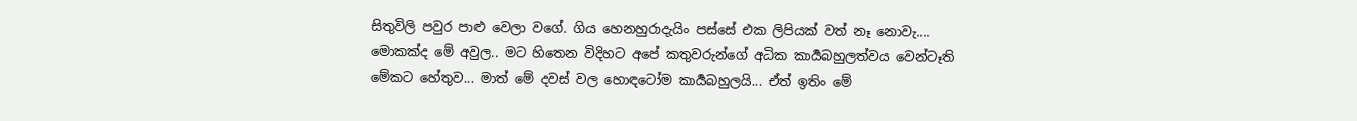සිතුවිලි පවුර පාළු වෙලා වගේ. ගිය හෙනහුරාදැයිං පස්සේ එක ලිපියක් වත් නෑ නොවැ.... මොකක්ද මේ අවුල.. මට හිතෙන විදිහට අපේ කතුවරුන්ගේ අධික කාර්‍යබහුලත්වය වෙන්ටෑති මේකට හේතුව... මාත් මේ දවස් වල හොඳටෝම කාර්‍යබහුලයි... ඒත් ඉතිං මේ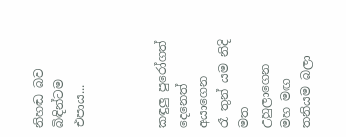නිහඬ බව බිඳින්ටම එපාය...



කඳුලු පුරෝගත් දෙනෙත් අයාගෙන
රෑ තුන් යම නිදි මත උහුලාගෙන
මහ මඟ තනියම බලා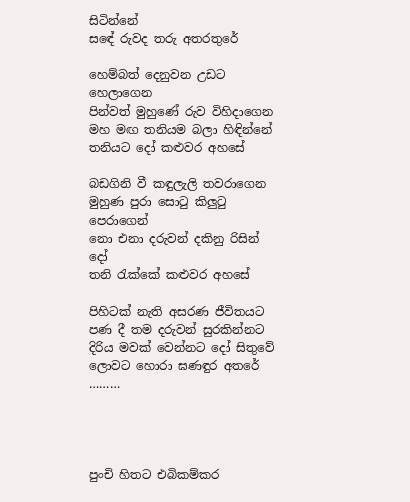සිටින්නේ
සඳේ රුවද තරු අතරතුරේ

හෙම්බත් දෙනුවන උඩට හෙලාගෙන
පින්වත් මුහුණේ රුව විහිදාගෙන
මහ මඟ තනියම බලා හිඳින්නේ
තනියට දෝ කළුවර අහසේ

බඩගිනි වී කඳුලැලි තවරාගෙන
මුහුණ පුරා සොටු කිලුටු පෙරාගෙන්
නො එනා දරුවන් දකිනු රිසින් දෝ
තනි රැක්කේ කළුවර අහසේ

පිහිටක් නැති අසරණ ජීවිතයට
පණ දී තම දරුවන් සුරකින්නට
දිරිය මවක් වෙන්නට දෝ සිතුවේ
ලොවට හොරා ඝණඳුර අතරේ ………




පුංචි හිතට එබිකම්කර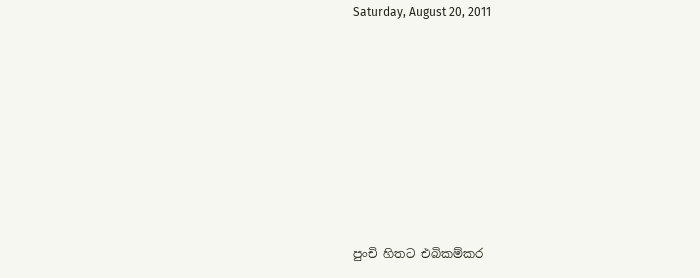Saturday, August 20, 2011










පුංචි හිතට එබිකම්කර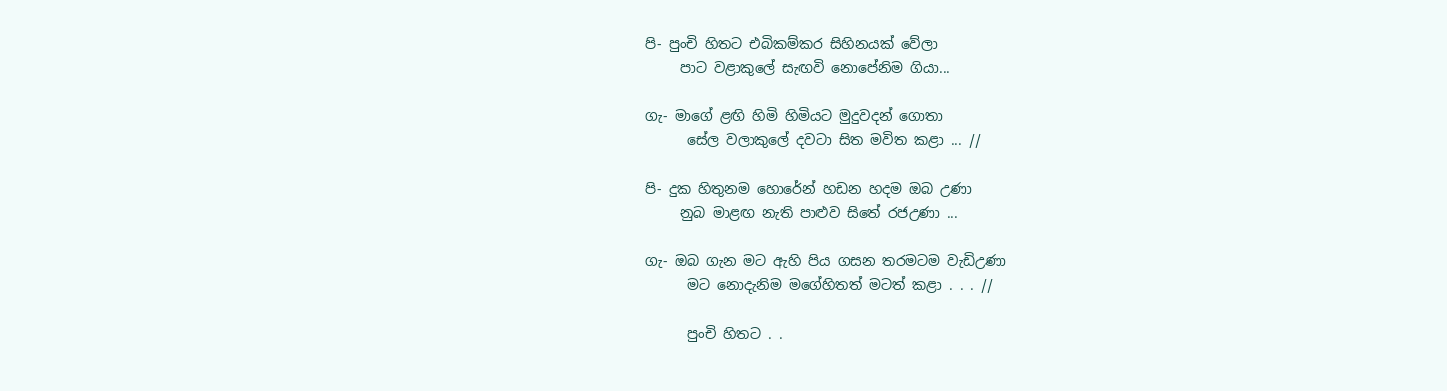පි- පුංචි හිතට එබිකම්කර සිහිනයක් වේලා
     පාට වළාකුලේ සැඟවි නොපේනිම ගියා...

ගැ- මාගේ ළඟි හිමි හිමියට මුදුවදන් ගොතා
      සේල වලාකුලේ දවටා සිත මවිත කළා ... //

පි- දුක හිතුනම හොරේන් හඩන හදම ඔබ උණා
     නුබ මාළඟ නැති පාළුව සිතේ රජඋණා ...

ගැ- ඔබ ගැන මට ඇහි පිය ගසන තරමටම වැඩිඋණා
      මට නොදැනිම මගේහිතත් මටත් කළා . . . //

      පුංචි හිතට . .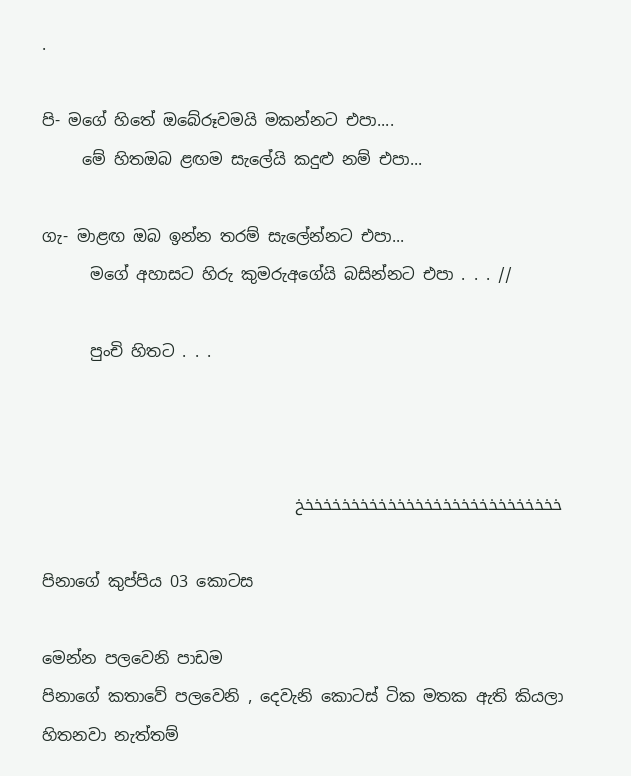.

පි- මගේ හිතේ ඔබේරූවමයි මකන්නට එපා....
     මේ හිතඔබ ළඟම සැලේයි කදුළු නම් එපා...

ගැ- මාළඟ ඔබ ඉන්න තරම් සැලේන්නට එපා...
      මගේ අහාසට හිරු කුමරුඅගේයි බසින්නට එපා . . . //

      පුංචි හිතට . . .



خخخخخخخخخخخخخخخخخخخخخخخخخخخخخ

පිනාගේ කුප්පිය 03 කොටස

මෙන්න පලවෙනි පාඩම
පිනාගේ කතාවේ පලවෙනි , දෙවැනි කොටස් ටික මතක ඇති කියලා හිතනවා නැත්තම්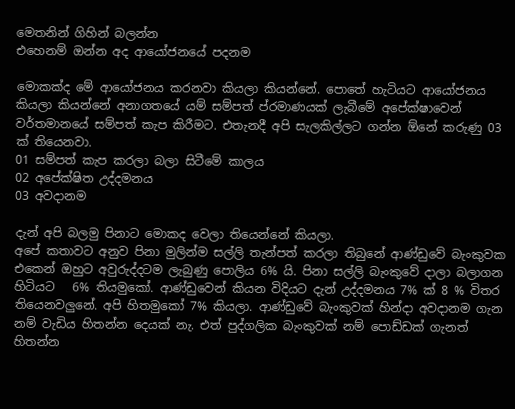මෙතනින් ගිහින් බලන්න
එහෙනම් ඔන්න අද ආයෝජනයේ පදනම

මොකක්ද මේ ආයෝජනය කරනවා කියලා කියන්නේ. පොතේ හැටියට ආයෝජනය කියලා කියන්නේ අනාගතයේ යම් සම්පත් ප්රමාණයක් ලැබීමේ අපේක්ෂාවෙන් වර්තමානයේ සම්පත් කැප කිරීමට. එතැනදී අපි සැලකිල්ලට ගන්න ඕනේ කරුණු 03 ක් තියෙනවා.
01 සම්පත් කැප කරලා බලා සිටීමේ කාලය
02 අපේක්ෂිත උද්දමනය
03 අවදානම

දැන් අපි බලමු පිනාට මොකද වෙලා තියෙන්නේ කියලා.
අපේ කතාවට අනුව පිනා මුලින්ම සල්ලි තැන්පත් කරලා තිබුනේ ආණ්ඩුවේ බැංකුවක එකෙන් ඔහුට අවුරුද්දටම ලැබුණු පොලිය 6% යි. පිනා සල්ලි බැංකුවේ දාලා බලාගන හිටියට   6% තියමුකෝ. ආණ්ඩුවෙන් කියන විදියට දැන් උද්දමනය 7% ක් 8 % විතර තියෙනවලුනේ. අපි හිතමුකෝ 7% කියලා. ආණ්ඩුවේ බැංකුවක් හින්දා අවදානම ගැන නම් වැඩිය හිතන්න දෙයක් නැ. එත් පුද්ගලික බැංකුවක් නම් පොඩ්ඩක් ගැනත් හිතන්න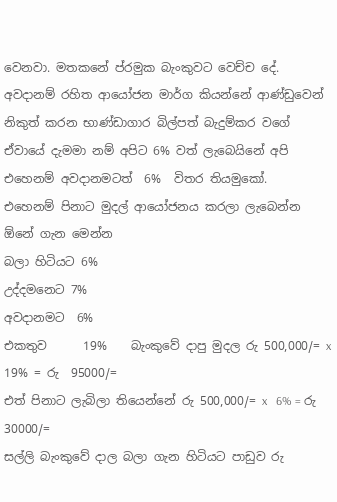වෙනවා. මතකනේ ප්රමුක බැංකුවට වෙච්ච දේ. අවදානම් රහිත ආයෝජන මාර්ග කියන්නේ ආණ්ඩුවෙන් නිකුත් කරන භාණ්ඩාගාර බිල්පත් බැදුම්කර වගේ ඒවායේ දැමමා නම් අපිට 6% වත් ලැබෙයිනේ අපි එහෙනම් අවදානමටත්  6%  විතර තියමුකෝ.
එහෙනම් පිනාට මුදල් ආයෝජනය කරලා ලැබෙන්න ඕනේ ගැන මෙන්න
බලා හිටියට 6%
උද්දමනෙට 7%
අවදානමට  6%
එකතුව      19%    බැංකුවේ දාපු මුදල රු 500,000/= x   19% = රු  95000/=
එත් පිනාට ලැබිලා තියෙන්නේ රු 500,000/= x   6% = රු 30000/=
සල්ලි බැංකුවේ දාල බලා ගැන හිටියට පාඩුව රු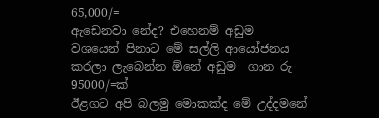65,000/=
ඇඩෙනවා නේද? එහෙනම් අඩුම වශයෙන් පිනාට මේ සල්ලි ආයෝජනය කරලා ලැබෙන්න ඕනේ අඩුම  ගාන රු 95000/=ක්
ඊළගට අපි බලමු මොකක්ද මේ උද්දමනේ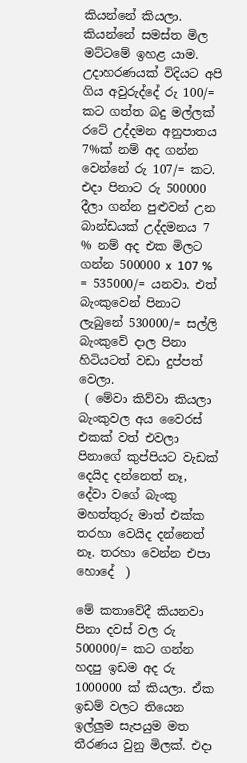කියන්නේ කියලා. කියන්නේ සමස්ත මිල මට්ටමේ ඉහළ යාම. උදාහරණයක් විදියට අපි ගිය අවුරුද්දේ රු 100/= කට ගත්ත බදු මල්ලක් රටේ උද්දමන අනුපාතය 7%ක් නම් අද ගන්න වෙන්නේ රු 107/= කට. එදා පිනාට රු 500000 දීලා ගන්න පුළුවන් උන බාන්ඩයක් උද්දමනය 7 % නම් අද එක මිලට ගන්න 500000 x  107 % = 535000/= යනවා. එත් බැංකුවෙන් පිනාට ලැබුනේ 530000/= සල්ලි බැංකුවේ දාල පිනා හිටියටත් වඩා දුප්පත් වෙලා.
 ( මේවා කිව්වා කියලා බැංකුවල අය වෛරස් එකක් වත් එවලා පිනාගේ කුප්පියට වැඩක් දෙයිද දන්නෙත් නෑ, දේවා වගේ බැංකු මහත්තුරු මාත් එක්ක තරහා වෙයිද දන්නෙත් නෑ. තරහා වෙන්න එපා හොදේ  )

මේ කතාවේදී කියනවා පිනා දවස් වල රු 500000/= කට ගන්න හදපු ඉඩම අද රු 1000000 ක් කියලා. ඒක ඉඩම් වලට තියෙන ඉල්ලුම සැපයුම මත තීරණය වුනු මිලක්. එදා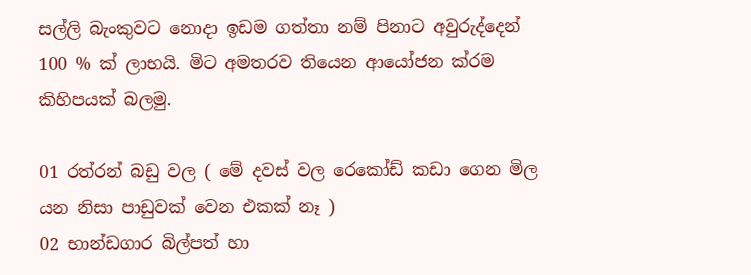සල්ලි බැංකුවට නොදා ඉඩම ගත්තා නම් පිනාට අවුරුද්දෙන් 100 % ක් ලාභයි. මිට අමතරව තියෙන ආයෝජන ක්රම කිහිපයක් බලමු.

01 රත්රන් බඩු වල ( මේ දවස් වල රෙකෝඩ් කඩා ගෙන මිල යන නිසා පාඩුවක් වෙන එකක් නෑ )
02 භාන්ඩගාර බිල්පත් හා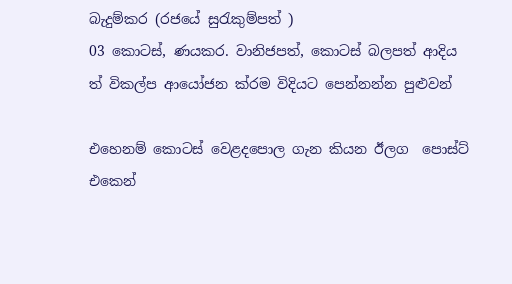බැදුම්කර (රජයේ සුරැකුම්පත් )
03 කොටස්, ණයකර. වානිජපත්, කොටස් බලපත් ආදිය ත් විකල්ප ආයෝජන ක්රම විදියට පෙන්නන්න පුළුවන්

එහෙනම් කොටස් වෙළදපොල ගැන කියන ඊලග  පොස්ට් එකෙන්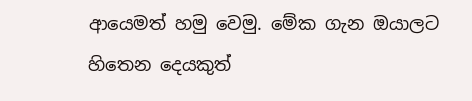ආයෙමත් හමු වෙමු. මේක ගැන ඔයාලට හිතෙන දෙයකුත්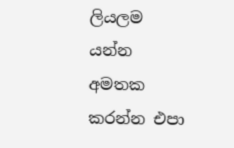ලියලම යන්න අමතක කරන්න එපා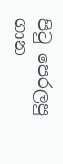පි‍ටු පෙරලපු ගාන